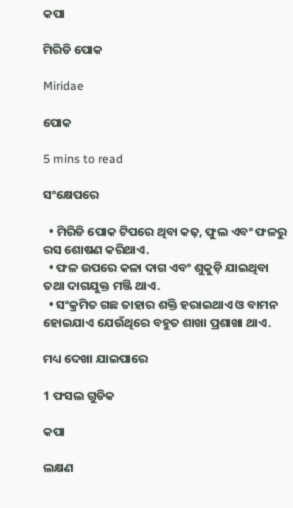କପା

ମିରିଡି ପୋକ

Miridae

ପୋକ

5 mins to read

ସଂକ୍ଷେପରେ

  • ମିରିଡି ପୋକ ଟିପରେ ଥିବା କଢ଼, ଫୁଲ ଏବଂ ଫଳରୁ ରସ ଶୋଷଣ କରିଥାଏ.
  • ଫଳ ଉପରେ କଳା ଦାଗ ଏବଂ ଶୁକୁଡ଼ି ଯାଇଥିବା ତଥା ଦାଗଯୁକ୍ତ ମଞ୍ଜି ଥାଏ.
  • ସଂକ୍ରମିତ ଗଛ ତାହାର ଶକ୍ତି ହରାଇଥାଏ ଓ ବାମନ ହୋଇଯାଏ ଯେଉଁଥିରେ ବହୁତ ଶାଖା ପ୍ରଶାଖା ଥାଏ.

ମଧ୍ୟ ଦେଖା ଯାଇପାରେ

1 ଫସଲ ଗୁଡିକ

କପା

ଲକ୍ଷଣ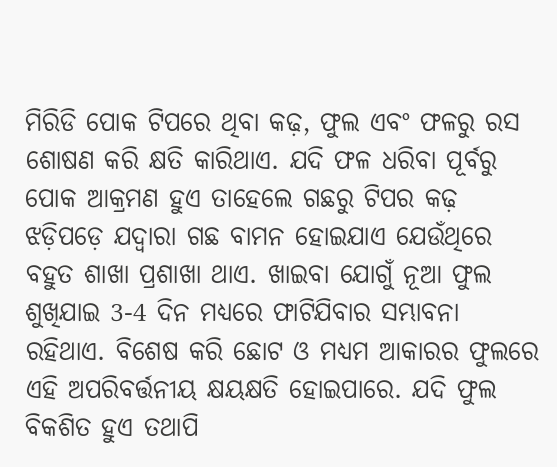ମିରିଡି ପୋକ ଟିପରେ ଥିବା କଢ଼, ଫୁଲ ଏବଂ ଫଳରୁ ରସ ଶୋଷଣ କରି କ୍ଷତି କାରିଥାଏ. ଯଦି ଫଳ ଧରିବା ପୂର୍ବରୁ ପୋକ ଆକ୍ରମଣ ହୁଏ ତାହେଲେ ଗଛରୁ ଟିପର କଢ଼ ଝଡ଼ିପଡ଼େ ଯଦ୍ୱାରା ଗଛ ବାମନ ହୋଇଯାଏ ଯେଉଁଥିରେ ବହୁତ ଶାଖା ପ୍ରଶାଖା ଥାଏ. ଖାଇବା ଯୋଗୁଁ ନୂଆ ଫୁଲ ଶୁଖିଯାଇ 3-4 ଦିନ ମଧ୍ୟରେ ଫାଟିଯିବାର ସମ୍ଭାବନା ରହିଥାଏ. ବିଶେଷ କରି ଛୋଟ ଓ ମଧ୍ୟମ ଆକାରର ଫୁଲରେ ଏହି ଅପରିବର୍ତ୍ତନୀୟ କ୍ଷୟକ୍ଷତି ହୋଇପାରେ. ଯଦି ଫୁଲ ବିକଶିତ ହୁଏ ତଥାପି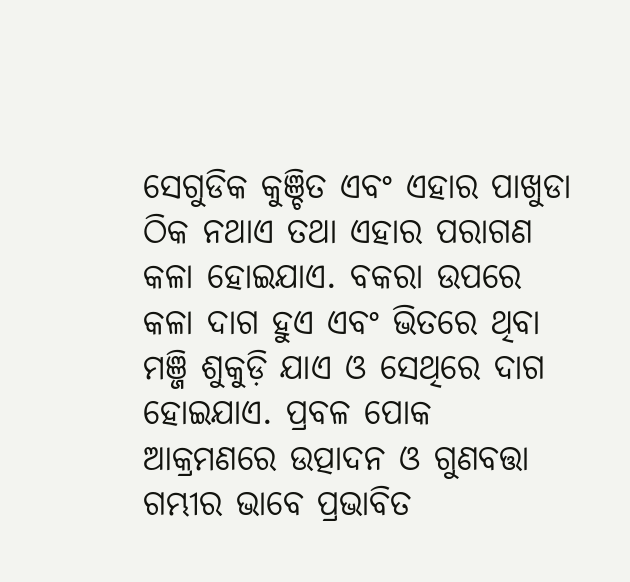ସେଗୁଡିକ କୁଞ୍ଚିତ ଏବଂ ଏହାର ପାଖୁଡା ଠିକ ନଥାଏ ତଥା ଏହାର ପରାଗଣ କଳା ହୋଇଯାଏ. ବକରା ଉପରେ କଳା ଦାଗ ହୁଏ ଏବଂ ଭିତରେ ଥିବା ମଞ୍ଜି ଶୁକୁଡ଼ି ଯାଏ ଓ ସେଥିରେ ଦାଗ ହୋଇଯାଏ. ପ୍ରବଳ ପୋକ ଆକ୍ରମଣରେ ଉତ୍ପାଦନ ଓ ଗୁଣବତ୍ତା ଗମ୍ଭୀର ଭାବେ ପ୍ରଭାବିତ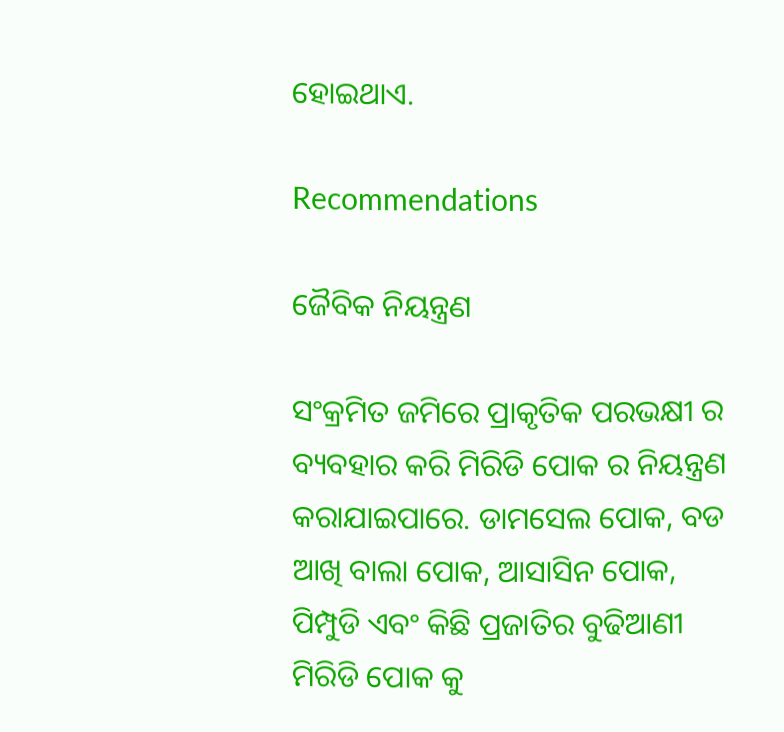ହୋଇଥାଏ.

Recommendations

ଜୈବିକ ନିୟନ୍ତ୍ରଣ

ସଂକ୍ରମିତ ଜମିରେ ପ୍ରାକୃତିକ ପରଭକ୍ଷୀ ର ବ୍ୟବହାର କରି ମିରିଡି ପୋକ ର ନିୟନ୍ତ୍ରଣ କରାଯାଇପାରେ. ଡାମସେଲ ପୋକ, ବଡ ଆଖି ବାଲା ପୋକ, ଆସାସିନ ପୋକ, ପିମ୍ପୁଡି ଏବଂ କିଛି ପ୍ରଜାତିର ବୁଢିଆଣୀ ମିରିଡି ପୋକ କୁ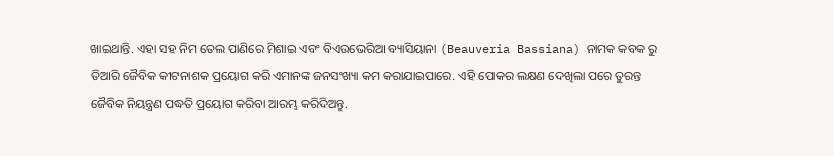ଖାଇଥାନ୍ତି. ଏହା ସହ ନିମ ତେଲ ପାଣିରେ ମିଶାଇ ଏବଂ ବିଏଉଭେରିଆ ବ୍ୟାସିୟାନା (Beauveria Bassiana) ନାମକ କବକ ରୁ ତିଆରି ଜୈବିକ କୀଟନାଶକ ପ୍ରୟୋଗ କରି ଏମାନଙ୍କ ଜନସଂଖ୍ୟା କମ କରାଯାଇପାରେ. ଏହି ପୋକର ଲକ୍ଷଣ ଦେଖିଲା ପରେ ତୁରନ୍ତ ଜୈବିକ ନିୟନ୍ତ୍ରଣ ପଦ୍ଧତି ପ୍ରୟୋଗ କରିବା ଆରମ୍ଭ କରିଦିଅନ୍ତୁ.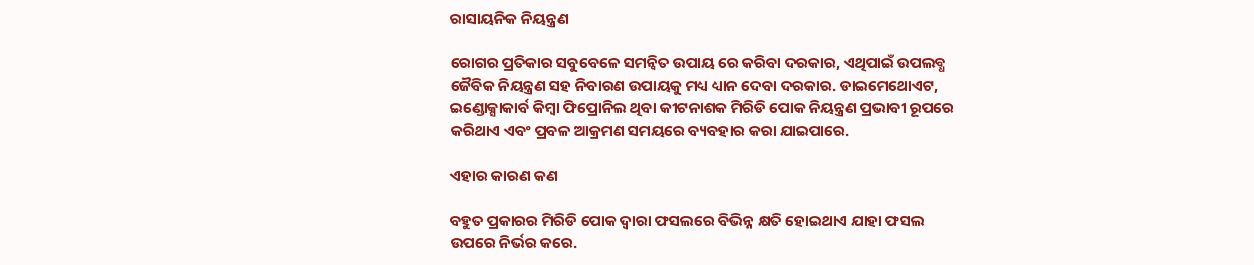ରାସାୟନିକ ନିୟନ୍ତ୍ରଣ

ରୋଗର ପ୍ରତିକାର ସବୁବେଳେ ସମନ୍ବିତ ଉପାୟ ରେ କରିବା ଦରକାର, ଏଥିପାଇଁ ଉପଲବ୍ଧ ଜୈବିକ ନିୟନ୍ତ୍ରଣ ସହ ନିବାରଣ ଉପାୟକୁ ମଧ୍ୟ ଧ୍ୟାନ ଦେବା ଦରକାର. ଡାଇମେଥୋଏଟ, ଇଣ୍ଡୋକ୍ସାକାର୍ବ କିମ୍ବା ଫିପ୍ରୋନିଲ ଥିବା କୀଟନାଶକ ମିରିଡି ପୋକ ନିୟନ୍ତ୍ରଣ ପ୍ରଭାବୀ ରୂପରେ କରିଥାଏ ଏବଂ ପ୍ରବଳ ଆକ୍ରମଣ ସମୟରେ ବ୍ୟବହାର କରା ଯାଇପାରେ.

ଏହାର କାରଣ କଣ

ବହୁତ ପ୍ରକାରର ମିରିଡି ପୋକ ଦ୍ୱାରା ଫସଲରେ ବିଭିନ୍ନ କ୍ଷତି ହୋଇଥାଏ ଯାହା ଫସଲ ଉପରେ ନିର୍ଭର କରେ.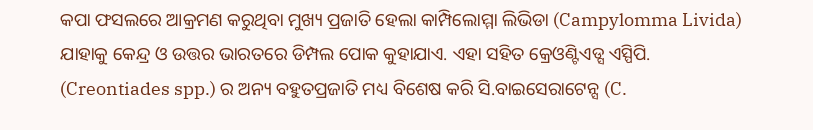କପା ଫସଲରେ ଆକ୍ରମଣ କରୁଥିବା ମୁଖ୍ୟ ପ୍ରଜାତି ହେଲା କାମ୍ପିଲୋମ୍ମା ଲିଭିଡା (Campylomma Livida) ଯାହାକୁ କେନ୍ଦ୍ର ଓ ଉତ୍ତର ଭାରତରେ ଡିମ୍ପଲ ପୋକ କୁହାଯାଏ. ଏହା ସହିତ କ୍ରେଓଣ୍ଟିଏଡ୍ସ ଏସ୍ପିପି. (Creontiades spp.) ର ଅନ୍ୟ ବହୁତପ୍ରଜାତି ମଧ୍ୟ ବିଶେଷ କରି ସି.ବାଇସେରାଟେନ୍ସ (C.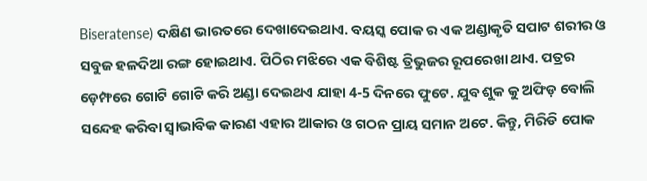Biseratense) ଦକ୍ଷିଣ ଭାରତରେ ଦେଖାଦେଇଥାଏ. ବୟସ୍କ ପୋକ ର ଏକ ଅଣ୍ଡାକୃତି ସପାଟ ଶରୀର ଓ ସବୁଜ ହଳଦିଆ ରଙ୍ଗ ହୋଇଥାଏ. ପିଠିର ମଝିରେ ଏକ ବିଶିଷ୍ଟ ତ୍ରିଭୁଜର ରୂପରେଖା ଥାଏ. ପତ୍ରର ଡ଼େମ୍ଫରେ ଗୋଟି ଗୋଟି କରି ଅଣ୍ଡା ଦେଇଥଏ ଯାହା 4-5 ଦିନରେ ଫୁଟେ. ଯୁବ ଶୁକ କୁ ଅଫିଡ଼ ବୋଲି ସନ୍ଦେହ କରିବା ସ୍ୱାଭାବିକ କାରଣ ଏହାର ଆକାର ଓ ଗଠନ ପ୍ରାୟ ସମାନ ଅଟେ. କିନ୍ତୁ, ମିରିଡି ପୋକ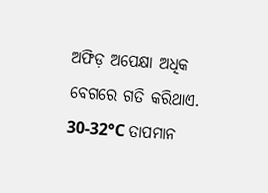ଅଫିଡ଼ ଅପେକ୍ଷା ଅଧିକ ବେଗରେ ଗତି କରିଥାଏ. 30-32°C ତାପମାନ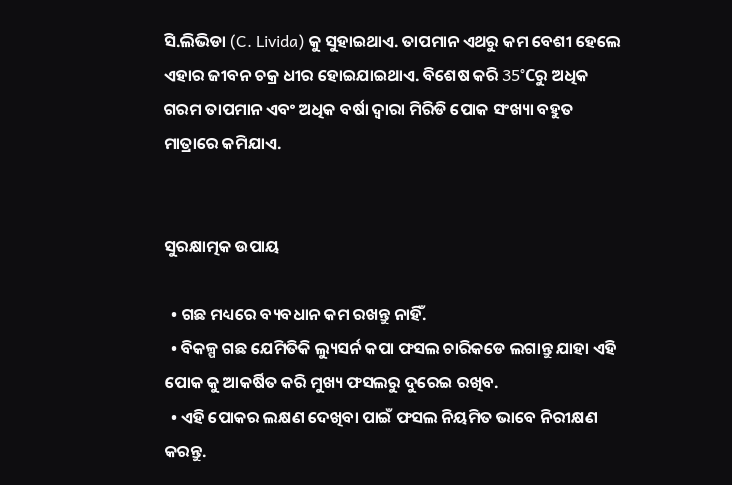ସି.ଲିଭିଡା (C. Livida) କୁ ସୁହାଇଥାଏ. ତାପମାନ ଏଥରୁ କମ ବେଶୀ ହେଲେ ଏହାର ଜୀବନ ଚକ୍ର ଧୀର ହୋଇଯାଇଥାଏ. ବିଶେଷ କରି 35°Cରୁ ଅଧିକ ଗରମ ତାପମାନ ଏବଂ ଅଧିକ ବର୍ଷା ଦ୍ୱାରା ମିରିଡି ପୋକ ସଂଖ୍ୟା ବହୁତ ମାତ୍ରାରେ କମିଯାଏ.


ସୁରକ୍ଷାତ୍ମକ ଉପାୟ

  • ଗଛ ମଧ୍ୟରେ ବ୍ୟବଧାନ କମ ରଖନ୍ତୁ ନାହିଁ.
  • ବିକଳ୍ପ ଗଛ ଯେମିତିକି ଲ୍ୟୁସର୍ନ କପା ଫସଲ ଚାରିକଡେ ଲଗାନ୍ତୁ ଯାହା ଏହି ପୋକ କୁ ଆକର୍ଷିତ କରି ମୁଖ୍ୟ ଫସଲରୁ ଦୁରେଇ ରଖିବ.
  • ଏହି ପୋକର ଲକ୍ଷଣ ଦେଖିବା ପାଇଁ ଫସଲ ନିୟମିତ ଭାବେ ନିରୀକ୍ଷଣ କରନ୍ତୁ.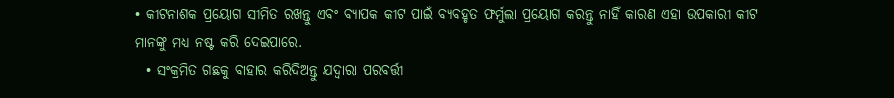• କୀଟନାଶକ ପ୍ରୟୋଗ ସୀମିତ ରଖନ୍ତୁ ଏବଂ ବ୍ୟାପକ କୀଟ ପାଇଁ ବ୍ୟବହୃତ ଫର୍ମୁଲା ପ୍ରୟୋଗ କରନ୍ତୁ ନାହିଁ କାରଣ ଏହା ଉପକାରୀ କୀଟ ମାନଙ୍କୁ ମଧ୍ୟ ନଷ୍ଟ କରି ଦେଇପାରେ.
  • ସଂକ୍ରମିତ ଗଛକୁ ବାହାର କରିଦିଅନ୍ତୁ ଯଦ୍ୱାରା ପରବର୍ତ୍ତୀ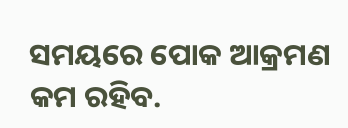ସମୟରେ ପୋକ ଆକ୍ରମଣ କମ ରହିବ.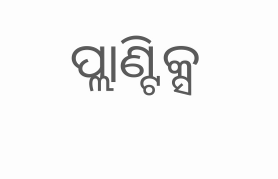ପ୍ଲାଣ୍ଟିକ୍ସ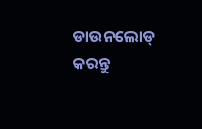ଡାଉନଲୋଡ୍ କରନ୍ତୁ